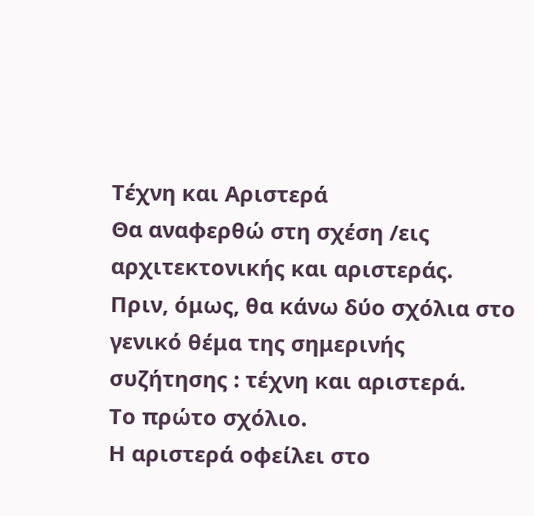Τέχνη και Αριστερά
Θα αναφερθώ στη σχέση /εις αρχιτεκτονικής και αριστεράς.
Πριν, όμως, θα κάνω δύο σχόλια στο γενικό θέμα της σημερινής συζήτησης : τέχνη και αριστερά.
Το πρώτο σχόλιο.
Η αριστερά οφείλει στο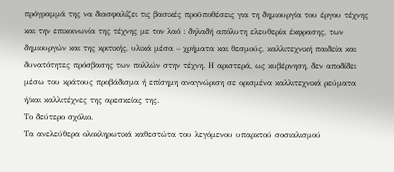πρόγραμμά της να διασφαλίζει τις βασικές προϋποθέσεις για τη δημιουργία του έργου τέχνης και την επικοινωνία της τέχνης με τον λαό : δηλαδή απόλυτη ελευθερία έκφρασης, των δημιουργών και της κριτικής, υλικά μέσα – χρήματα και θεσμούς, καλλιτεχνική παιδεία και δυνατότητες πρόσβασης των πολλών στην τέχνη. Η αριστερά, ως κυβέρνηση, δεν αποδίδει μέσω του κράτους προβάδισμα ή επίσημη αναγνώριση σε ορισμένα καλλιτεχνικά ρεύματα ή/και καλλιτέχνες της αρεσκείας της.
Το δεύτερο σχόλιο.
Τα ανελεύθερα ολοκληρωτικά καθεστώτα του λεγόμενου υπαρκτού σοσιαλισμού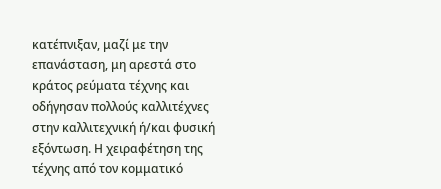κατέπνιξαν, μαζί με την επανάσταση, μη αρεστά στο κράτος ρεύματα τέχνης και οδήγησαν πολλούς καλλιτέχνες στην καλλιτεχνική ή/και φυσική εξόντωση. Η χειραφέτηση της τέχνης από τον κομματικό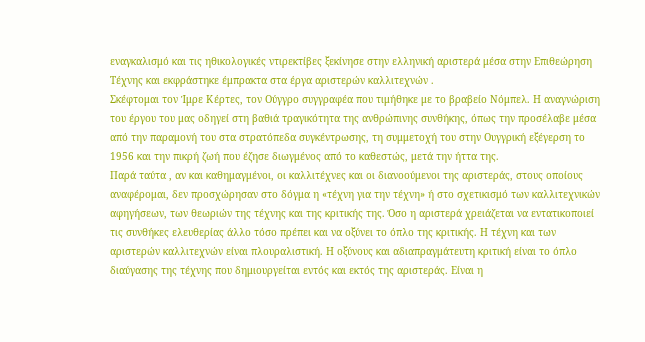εναγκαλισμό και τις ηθικολογικές ντιρεκτίβες ξεκίνησε στην ελληνική αριστερά μέσα στην Επιθεώρηση Τέχνης και εκφράστηκε έμπρακτα στα έργα αριστερών καλλιτεχνών .
Σκέφτομαι τον Ίμρε Κέρτες, τον Ούγγρο συγγραφέα που τιμήθηκε με το βραβείο Νόμπελ. Η αναγνώριση του έργου του μας οδηγεί στη βαθιά τραγικότητα της ανθρώπινης συνθήκης, όπως την προσέλαβε μέσα από την παραμονή του στα στρατόπεδα συγκέντρωσης, τη συμμετοχή του στην Ουγγρική εξέγερση το 1956 και την πικρή ζωή που έζησε διωγμένος από το καθεστώς, μετά την ήττα της.
Παρά ταύτα , αν και καθημαγμένοι, οι καλλιτέχνες και οι διανοούμενοι της αριστεράς, στους οποίους αναφέρομαι, δεν προσχώρησαν στο δόγμα η «τέχνη για την τέχνη» ή στο σχετικισμό των καλλιτεχνικών αφηγήσεων, των θεωριών της τέχνης και της κριτικής της. Όσο η αριστερά χρειάζεται να εντατικοποιεί τις συνθήκες ελευθερίας άλλο τόσο πρέπει και να οξύνει το όπλο της κριτικής. Η τέχνη και των αριστερών καλλιτεχνών είναι πλουραλιστική. Η οξύνους και αδιαπραγμάτευτη κριτική είναι το όπλο διαύγασης της τέχνης που δημιουργείται εντός και εκτός της αριστεράς. Είναι η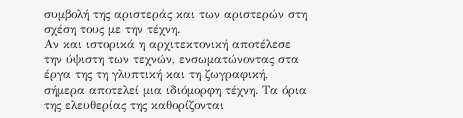συμβολή της αριστεράς και των αριστερών στη σχέση τους με την τέχνη.
Αν και ιστορικά η αρχιτεκτονική αποτέλεσε την ύψιστη των τεχνών, ενσωματώνοντας στα έργα της τη γλυπτική και τη ζωγραφική, σήμερα αποτελεί μια ιδιόμορφη τέχνη. Τα όρια της ελευθερίας της καθορίζονται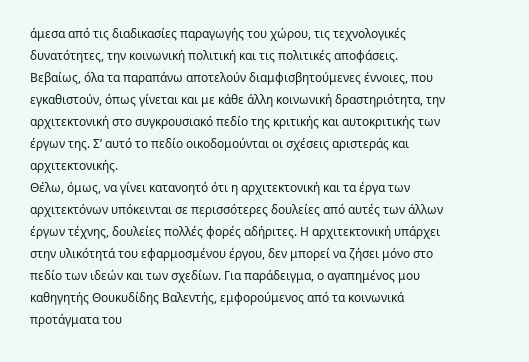άμεσα από τις διαδικασίες παραγωγής του χώρου, τις τεχνολογικές δυνατότητες, την κοινωνική πολιτική και τις πολιτικές αποφάσεις. Βεβαίως, όλα τα παραπάνω αποτελούν διαμφισβητούμενες έννοιες, που εγκαθιστούν, όπως γίνεται και με κάθε άλλη κοινωνική δραστηριότητα, την αρχιτεκτονική στο συγκρουσιακό πεδίο της κριτικής και αυτοκριτικής των έργων της. Σ’ αυτό το πεδίο οικοδομούνται οι σχέσεις αριστεράς και αρχιτεκτονικής.
Θέλω, όμως, να γίνει κατανοητό ότι η αρχιτεκτονική και τα έργα των αρχιτεκτόνων υπόκεινται σε περισσότερες δουλείες από αυτές των άλλων έργων τέχνης, δουλείες πολλές φορές αδήριτες. Η αρχιτεκτονική υπάρχει στην υλικότητά του εφαρμοσμένου έργου, δεν μπορεί να ζήσει μόνο στο πεδίο των ιδεών και των σχεδίων. Για παράδειγμα, ο αγαπημένος μου καθηγητής Θουκυδίδης Βαλεντής, εμφορούμενος από τα κοινωνικά προτάγματα του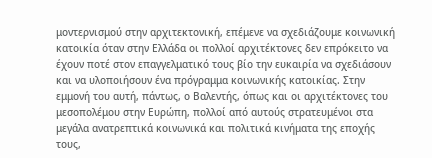μοντερνισμού στην αρχιτεκτονική, επέμενε να σχεδιάζουμε κοινωνική κατοικία όταν στην Ελλάδα οι πολλοί αρχιτέκτονες δεν επρόκειτο να έχουν ποτέ στον επαγγελματικό τους βίο την ευκαιρία να σχεδιάσουν και να υλοποιήσουν ένα πρόγραμμα κοινωνικής κατοικίας. Στην εμμονή του αυτή, πάντως, ο Βαλεντής, όπως και οι αρχιτέκτονες του μεσοπολέμου στην Ευρώπη, πολλοί από αυτούς στρατευμένοι στα μεγάλα ανατρεπτικά κοινωνικά και πολιτικά κινήματα της εποχής τους,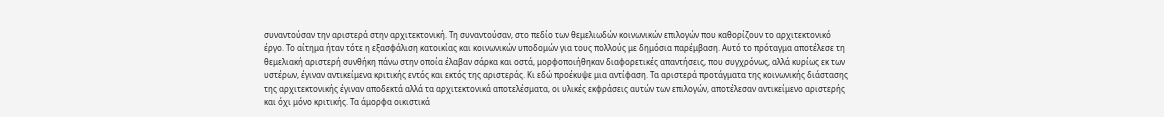συναντούσαν την αριστερά στην αρχιτεκτονική. Τη συναντούσαν, στο πεδίο των θεμελιωδών κοινωνικών επιλογών που καθορίζουν το αρχιτεκτονικό έργο. Το αίτημα ήταν τότε η εξασφάλιση κατοικίας και κοινωνικών υποδομών για τους πολλούς με δημόσια παρέμβαση. Αυτό το πρόταγμα αποτέλεσε τη θεμελιακή αριστερή συνθήκη πάνω στην οποία έλαβαν σάρκα και οστά, μορφοποιήθηκαν διαφορετικές απαντήσεις, που συγχρόνως, αλλά κυρίως εκ των υστέρων, έγιναν αντικείμενα κριτικής εντός και εκτός της αριστεράς. Κι εδώ προέκυψε μια αντίφαση. Τα αριστερά προτάγματα της κοινωνικής διάστασης της αρχιτεκτονικής έγιναν αποδεκτά αλλά τα αρχιτεκτονικά αποτελέσματα, οι υλικές εκφράσεις αυτών των επιλογών, αποτέλεσαν αντικείμενο αριστερής και όχι μόνο κριτικής. Τα άμορφα οικιστικά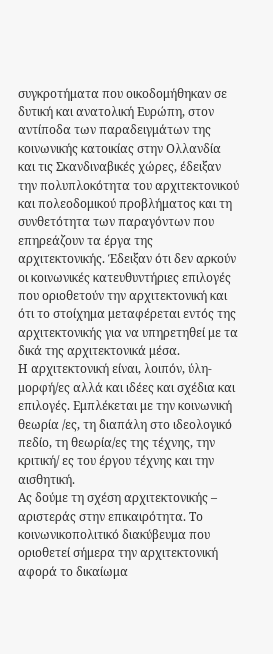συγκροτήματα που οικοδομήθηκαν σε δυτική και ανατολική Ευρώπη, στον αντίποδα των παραδειγμάτων της κοινωνικής κατοικίας στην Ολλανδία και τις Σκανδιναβικές χώρες, έδειξαν την πολυπλοκότητα του αρχιτεκτονικού και πολεοδομικού προβλήματος και τη συνθετότητα των παραγόντων που επηρεάζουν τα έργα της αρχιτεκτονικής. Έδειξαν ότι δεν αρκούν οι κοινωνικές κατευθυντήριες επιλογές που οριοθετούν την αρχιτεκτονική και ότι το στοίχημα μεταφέρεται εντός της αρχιτεκτονικής για να υπηρετηθεί με τα δικά της αρχιτεκτονικά μέσα.
Η αρχιτεκτονική είναι, λοιπόν, ύλη- μορφή/ες αλλά και ιδέες και σχέδια και επιλογές. Εμπλέκεται με την κοινωνική θεωρία /ες, τη διαπάλη στο ιδεολογικό πεδίο, τη θεωρία/ες της τέχνης, την κριτική/ ες του έργου τέχνης και την αισθητική.
Ας δούμε τη σχέση αρχιτεκτονικής – αριστεράς στην επικαιρότητα. Το κοινωνικοπολιτικό διακύβευμα που οριοθετεί σήμερα την αρχιτεκτονική αφορά το δικαίωμα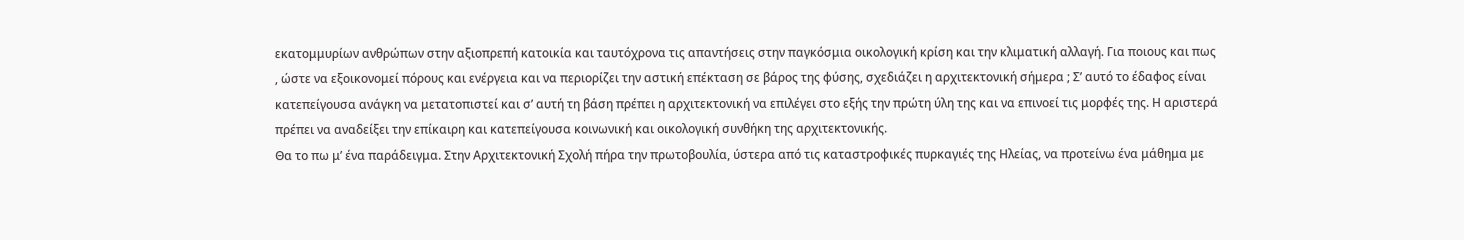εκατομμυρίων ανθρώπων στην αξιοπρεπή κατοικία και ταυτόχρονα τις απαντήσεις στην παγκόσμια οικολογική κρίση και την κλιματική αλλαγή. Για ποιους και πως , ώστε να εξοικονομεί πόρους και ενέργεια και να περιορίζει την αστική επέκταση σε βάρος της φύσης, σχεδιάζει η αρχιτεκτονική σήμερα ; Σ’ αυτό το έδαφος είναι κατεπείγουσα ανάγκη να μετατοπιστεί και σ’ αυτή τη βάση πρέπει η αρχιτεκτονική να επιλέγει στο εξής την πρώτη ύλη της και να επινοεί τις μορφές της. Η αριστερά πρέπει να αναδείξει την επίκαιρη και κατεπείγουσα κοινωνική και οικολογική συνθήκη της αρχιτεκτονικής.
Θα το πω μ’ ένα παράδειγμα. Στην Αρχιτεκτονική Σχολή πήρα την πρωτοβουλία, ύστερα από τις καταστροφικές πυρκαγιές της Ηλείας, να προτείνω ένα μάθημα με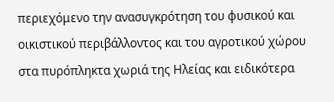περιεχόμενο την ανασυγκρότηση του φυσικού και οικιστικού περιβάλλοντος και του αγροτικού χώρου στα πυρόπληκτα χωριά της Ηλείας και ειδικότερα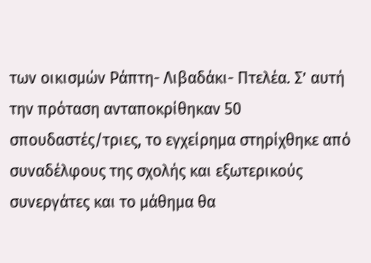των οικισμών Ράπτη- Λιβαδάκι- Πτελέα. Σ’ αυτή την πρόταση ανταποκρίθηκαν 50 σπουδαστές/τριες, το εγχείρημα στηρίχθηκε από συναδέλφους της σχολής και εξωτερικούς συνεργάτες και το μάθημα θα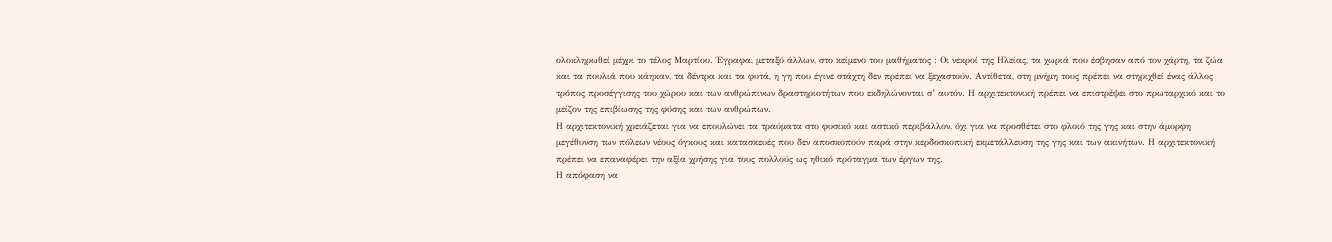ολοκληρωθεί μέχρι το τέλος Μαρτίου. Έγραφα, μεταξύ άλλων, στο κείμενο του μαθήματος : Οι νεκροί της Ηλείας, τα χωριά που έσβησαν από τον χάρτη, τα ζώα και τα πουλιά που κάηκαν, τα δέντρα και τα φυτά, η γη που έγινε στάχτη δεν πρέπει να ξεχαστούν. Αντίθετα, στη μνήμη τους πρέπει να στηριχθεί ένας άλλος τρόπος προσέγγισης του χώρου και των ανθρώπινων δραστηριοτήτων που εκδηλώνονται σ’ αυτόν. Η αρχιτεκτονική πρέπει να επιστρέψει στο πρωταρχικό και το μείζον της επιβίωσης της φύσης και των ανθρώπων.
Η αρχιτεκτονική χρειάζεται για να επουλώνει τα τραύματα στο φυσικό και αστικό περιβάλλον, όχι για να προσθέτει στο φλοιό της γης και στην άμορφη μεγέθυνση των πόλεων νέους όγκους και κατασκευές που δεν αποσκοπούν παρά στην κερδοσκοπική εκμετάλλευση της γης και των ακινήτων. Η αρχιτεκτονική πρέπει να επαναφέρει την αξία χρήσης για τους πολλούς ως ηθικό πρόταγμα των έργων της.
Η απόφαση να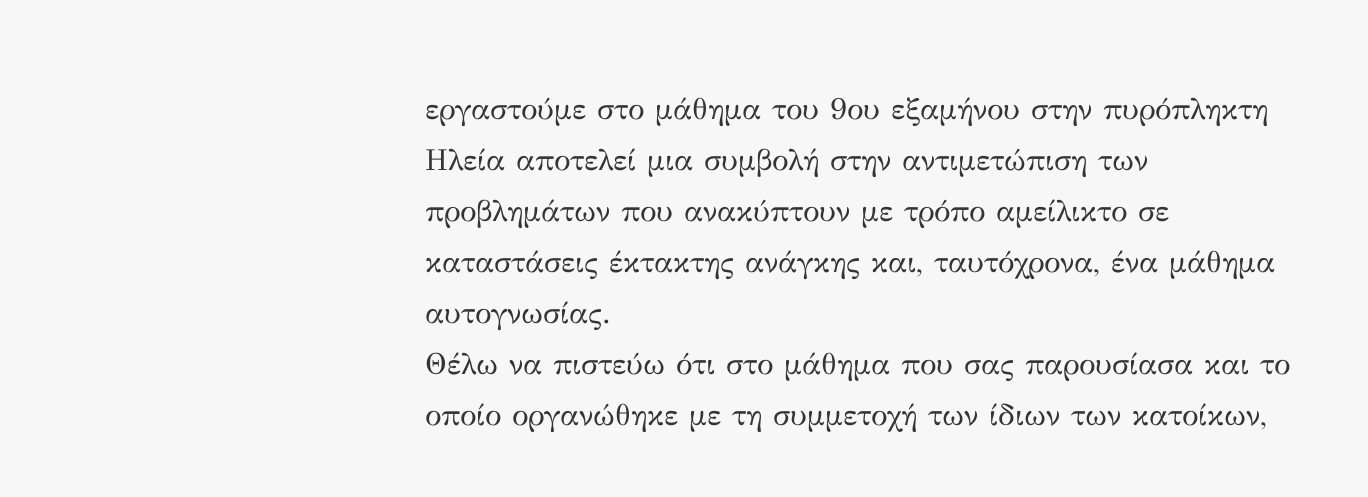εργαστούμε στο μάθημα του 9ου εξαμήνου στην πυρόπληκτη Ηλεία αποτελεί μια συμβολή στην αντιμετώπιση των προβλημάτων που ανακύπτουν με τρόπο αμείλικτο σε καταστάσεις έκτακτης ανάγκης και, ταυτόχρονα, ένα μάθημα αυτογνωσίας.
Θέλω να πιστεύω ότι στο μάθημα που σας παρουσίασα και το οποίο οργανώθηκε με τη συμμετοχή των ίδιων των κατοίκων,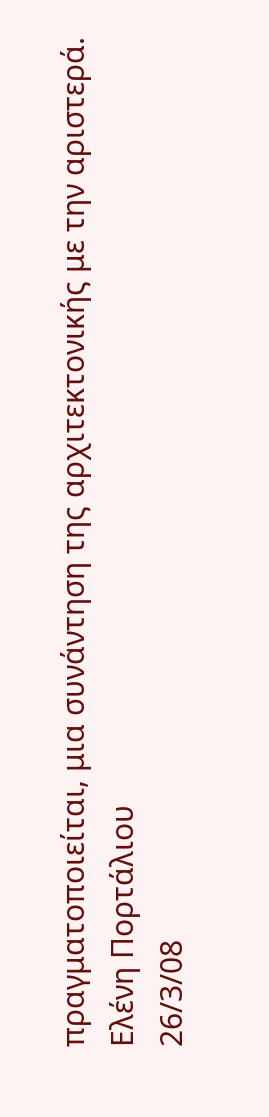πραγματοποιείται, μια συνάντηση της αρχιτεκτονικής με την αριστερά.
Ελένη Πορτάλιου
26/3/08